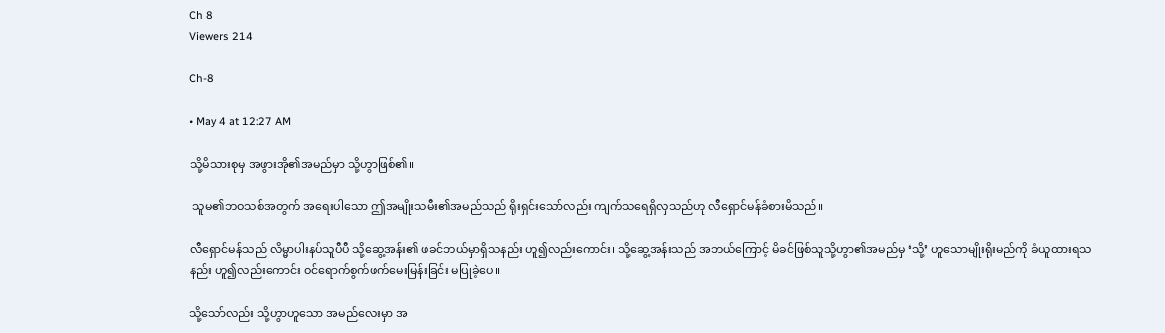Ch 8
Viewers 214

Ch-8

• May 4 at 12:27 AM

သို့မိသားစုမှ အဖွားအို၏အမည်မှာ သို့ဟွာဖြစ်၏။

 သူမ၏ဘဝသစ်အတွက် အရေးပါသော ဤအမျိုးသမီး၏အမည်သည် ရိုးရှင်းသော်လည်း ကျက်သရေရှိလှသည်ဟု လီရှောင်မန်ခံစားမိသည်။

လီရှောင်မန်သည် လိမ္မာပါးနပ်သူပီပီ သို့ဆွေ့အန်း၏ ဖခင်ဘယ်မှာရှိသနည်း ဟူ၍လည်းကောင်း၊ သို့ဆွေ့အန်းသည် အဘယ်ကြောင့် မိခင်ဖြစ်သူသို့ဟွာ၏အမည်မှ ‘သို့’ ဟူသောမျိုးရိုးမည်ကို ခံယူထားရသနည်း ဟူ၍လည်းကောင်း ဝင်ရောက်စွက်ဖက်မေးမြန်းခြင်း မပြုခဲ့ပေ။

သို့သော်လည်း သို့ဟွာဟူသော အမည်လေးမှာ အ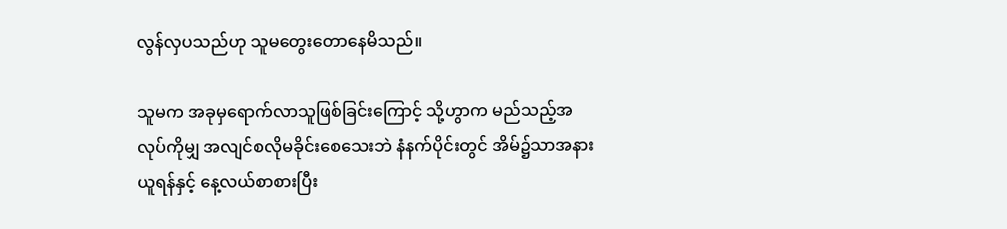လွန်လှပသည်ဟု သူမတွေးတောနေမိသည်။

သူမက အခုမှရောက်လာသူဖြစ်ခြင်းကြောင့် သို့ဟွာက မည်သည့်အလုပ်ကိုမျှ အလျင်စလိုမခိုင်းစေသေးဘဲ နံနက်ပိုင်းတွင် အိမ်၌သာအနားယူရန်နှင့် နေ့လယ်စာစားပြီး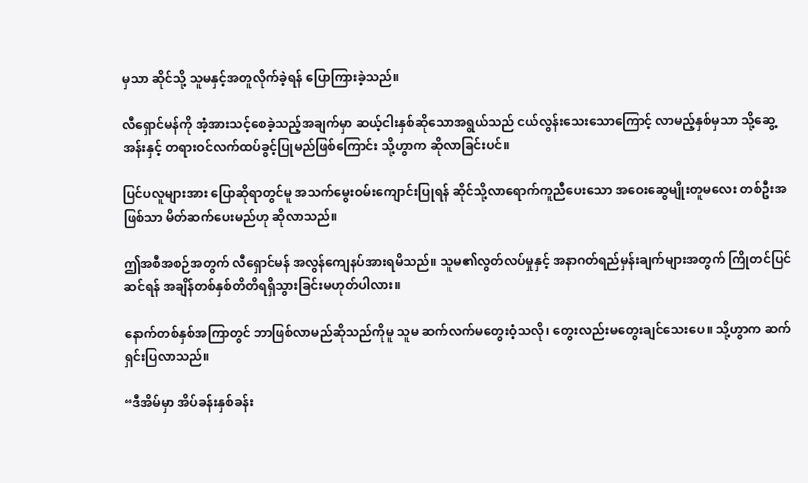မှသာ ဆိုင်သို့ သူမနှင့်အတူလိုက်ခဲ့ရန် ပြောကြားခဲ့သည်။

လီရှောင်မန်ကို အံ့အားသင့်စေခဲ့သည့်အချက်မှာ ဆယ့်ငါးနှစ်ဆိုသောအရွယ်သည် ငယ်လွန်းသေးသောကြောင့် လာမည့်နှစ်မှသာ သို့ဆွေ့အန်းနှင့် တရားဝင်လက်ထပ်ခွင့်ပြုမည်ဖြစ်ကြောင်း သို့ဟွာက ဆိုလာခြင်းပင်။

ပြင်ပလူများအား ပြောဆိုရာတွင်မူ အသက်မွေးဝမ်းကျောင်းပြုရန် ဆိုင်သို့လာရောက်ကူညီပေးသော အဝေးဆွေမျိုးတူမလေး တစ်ဦးအဖြစ်သာ မိတ်ဆက်ပေးမည်ဟု ဆိုလာသည်။

ဤအစီအစဉ်အတွက် လီရှောင်မန် အလွန်ကျေနပ်အားရမိသည်။ သူမ၏လွတ်လပ်မှုနှင့် အနာဂတ်ရည်မှန်းချက်များအတွက် ကြိုတင်ပြင်ဆင်ရန် အချိန်တစ်နှစ်တိတိရရှိသွားခြင်းမဟုတ်ပါလား။

နောက်တစ်နှစ်အကြာတွင် ဘာဖြစ်လာမည်ဆိုသည်ကိုမူ သူမ ဆက်လက်မတွေးဝံ့သလို၊ တွေးလည်းမတွေးချင်သေးပေ။ သို့ဟွာက ဆက်ရှင်းပြလာသည်။

“ဒီအိမ်မှာ အိပ်ခန်းနှစ်ခန်း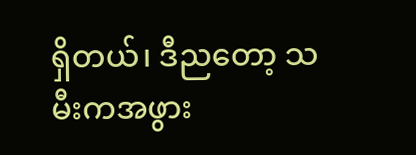ရှိတယ်၊ ဒီညတော့ သမီးကအဖွား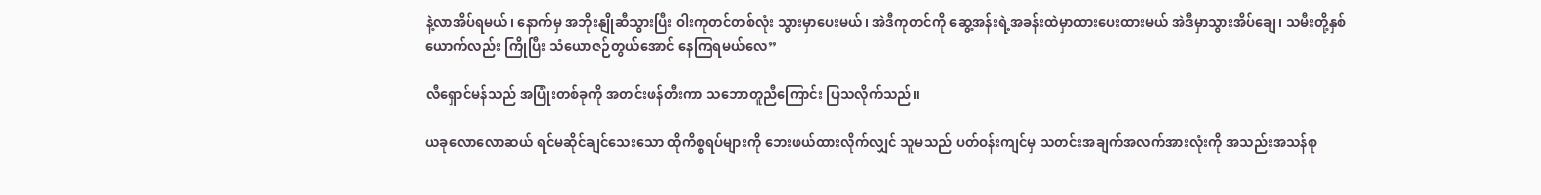နဲ့လာအိပ်ရမယ်၊ နောက်မှ အဘိုးနျိုဆီသွားပြီး ဝါးကုတင်တစ်လုံး သွားမှာပေးမယ်၊ အဲဒီကုတင်ကို ဆွေ့အန်းရဲ့အခန်းထဲမှာထားပေးထားမယ် အဲဒီမှာသွားအိပ်ချေ၊ သမီးတို့နှစ်ယောက်လည်း ကြိုပြီး သံယောဇဉ်တွယ်အောင် နေကြရမယ်လေ”

လီရှောင်မန်သည် အပြုံးတစ်ခုကို အတင်းဖန်တီးကာ သဘောတူညီကြောင်း ပြသလိုက်သည်။

ယခုလောလောဆယ် ရင်မဆိုင်ချင်သေးသော ထိုကိစ္စရပ်များကို ဘေးဖယ်ထားလိုက်လျှင် သူမသည် ပတ်ဝန်းကျင်မှ သတင်းအချက်အလက်အားလုံးကို အသည်းအသန်စု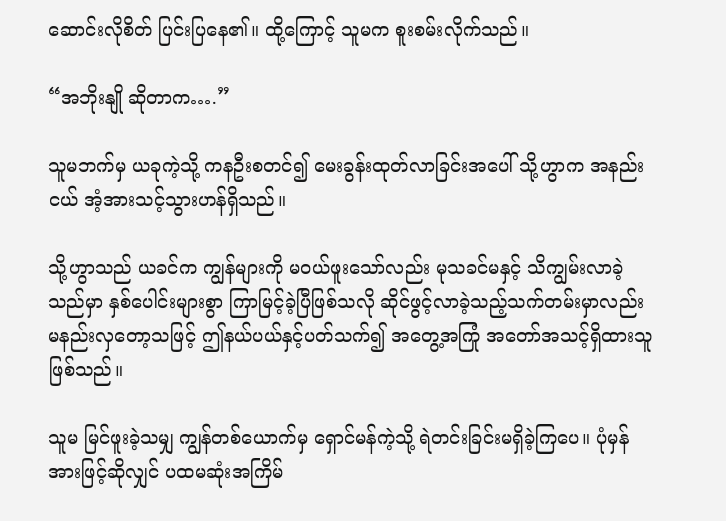ဆောင်းလိုစိတ် ပြင်းပြနေ၏။ ထို့ကြောင့် သူမက စူးစမ်းလိုက်သည်။

“အဘိုးနျို ဆိုတာက….”

သူမဘက်မှ ယခုကဲ့သို့ ကနဦးစတင်၍ မေးခွန်းထုတ်လာခြင်းအပေါ် သို့ဟွာက အနည်းငယ် အံ့အားသင့်သွားဟန်ရှိသည်။

သို့ဟွာသည် ယခင်က ကျွန်များကို မဝယ်ဖူးသော်လည်း မုသခင်မနှင့် သိကျွမ်းလာခဲ့သည်မှာ နှစ်ပေါင်းများစွာ ကြာမြင့်ခဲ့ပြီဖြစ်သလို ဆိုင်ဖွင့်လာခဲ့သည့်သက်တမ်းမှာလည်း မနည်းလှတော့သဖြင့် ဤနယ်ပယ်နှင့်ပတ်သက်၍ အတွေ့အကြုံ အတော်အသင့်ရှိထားသူဖြစ်သည်။

သူမ မြင်ဖူးခဲ့သမျှ ကျွန်တစ်ယောက်မှ ရှောင်မန်ကဲ့သို့ ရဲတင်းခြင်းမရှိခဲ့ကြပေ။ ပုံမှန်အားဖြင့်ဆိုလျှင် ပထမဆုံးအကြိမ်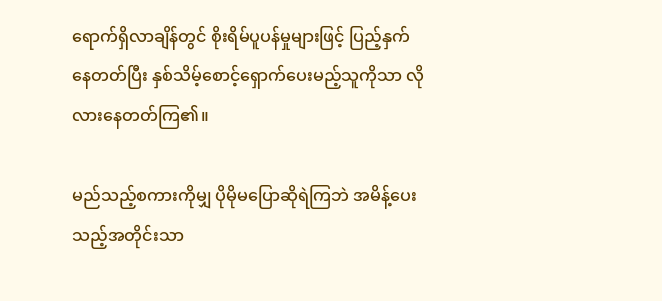ရောက်ရှိလာချိန်တွင် စိုးရိမ်ပူပန်မှုများဖြင့် ပြည့်နှက်နေတတ်ပြီး နှစ်သိမ့်စောင့်ရှောက်ပေးမည့်သူကိုသာ လိုလားနေတတ်ကြ၏။

မည်သည့်စကားကိုမျှ ပိုမိုမပြောဆိုရဲကြဘဲ အမိန့်ပေးသည့်အတိုင်းသာ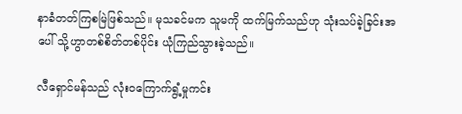နာခံတတ်ကြစမြဲဖြစ်သည်။ မုသခင်မက သူမကို ထက်မြက်သည်ဟု သုံးသပ်ခဲ့ခြင်းအပေါ် သို့ဟွာတစ်စိတ်တစ်ပိုင်း ယုံကြည်သွားခဲ့သည်။

လီရှောင်မန်သည် လုံးဝကြောက်ရွံ့မှုကင်း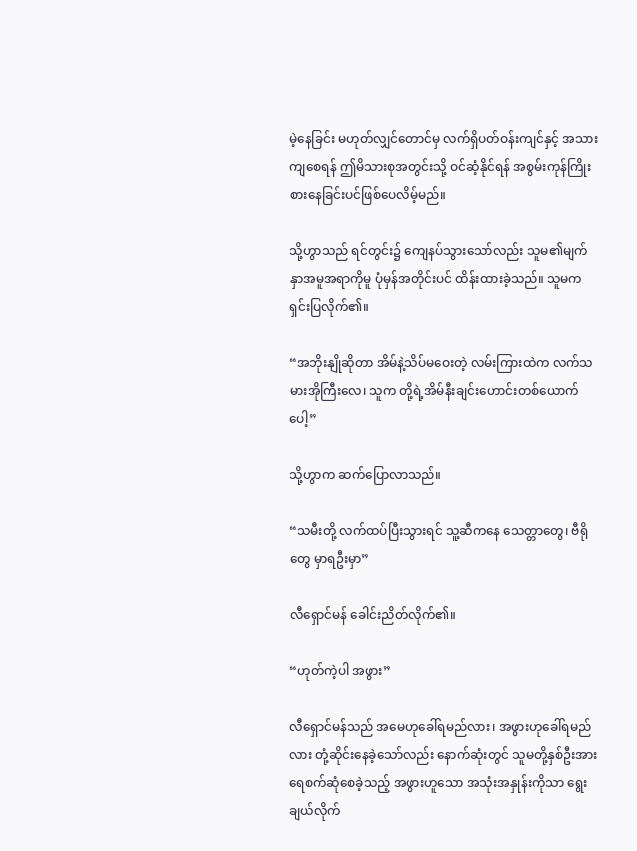မဲ့နေခြင်း မဟုတ်လျှင်တောင်မှ လက်ရှိပတ်ဝန်းကျင်နှင့် အသားကျစေရန် ဤမိသားစုအတွင်းသို့ ဝင်ဆံ့နိုင်ရန် အစွမ်းကုန်ကြိုးစားနေခြင်းပင်ဖြစ်ပေလိမ့်မည်။

သို့ဟွာသည် ရင်တွင်း၌ ကျေနပ်သွားသော်လည်း သူမ၏မျက်နှာအမူအရာကိုမူ ပုံမှန်အတိုင်းပင် ထိန်းထားခဲ့သည်။ သူမက ရှင်းပြလိုက်၏။

“အဘိုးနျိုဆိုတာ အိမ်နဲ့သိပ်မဝေးတဲ့ လမ်းကြားထဲက လက်သမားအိုကြီးလေ၊ သူက တို့ရဲ့အိမ်နီးချင်းဟောင်းတစ်ယောက်ပေါ့”

သို့ဟွာက ဆက်ပြောလာသည်။

“သမီးတို့ လက်ထပ်ပြီးသွားရင် သူ့ဆီကနေ သေတ္တာတွေ၊ ဗီရိုတွေ မှာရဦးမှာ”

လီရှောင်မန် ခေါင်းညိတ်လိုက်၏။

“ဟုတ်ကဲ့ပါ အဖွား”

လီရှောင်မန်သည် အမေဟုခေါ်ရမည်လား၊ အဖွားဟုခေါ်ရမည်လား တုံ့ဆိုင်းနေခဲ့သော်လည်း နောက်ဆုံးတွင် သူမတို့နှစ်ဦးအား ရေစက်ဆုံစေခဲ့သည့် အဖွားဟူသော အသုံးအနှုန်းကိုသာ ရွေးချယ်လိုက်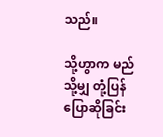သည်။

သို့ဟွာက မည်သို့မျှ တုံ့ပြန်ပြောဆိုခြင်း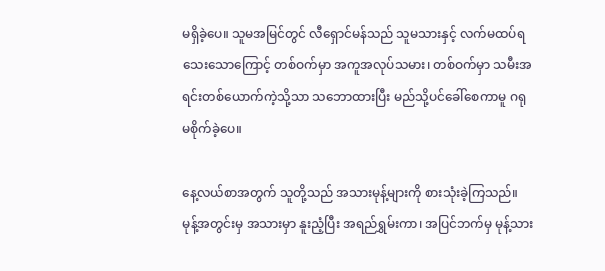မရှိခဲ့ပေ။ သူမအမြင်တွင် လီရှောင်မန်သည် သူမသားနှင့် လက်မထပ်ရသေးသောကြောင့် တစ်ဝက်မှာ အကူအလုပ်သမား၊ တစ်ဝက်မှာ သမီးအရင်းတစ်ယောက်ကဲ့သို့သာ သဘောထားပြီး မည်သို့ပင်ခေါ်စေကာမူ ဂရုမစိုက်ခဲ့ပေ။

နေ့လယ်စာအတွက် သူတို့သည် အသားမုန့်များကို စားသုံးခဲ့ကြသည်။ မုန့်အတွင်းမှ အသားမှာ နူးညံ့ပြီး အရည်ရွှမ်းကာ၊ အပြင်ဘက်မှ မုန့်သား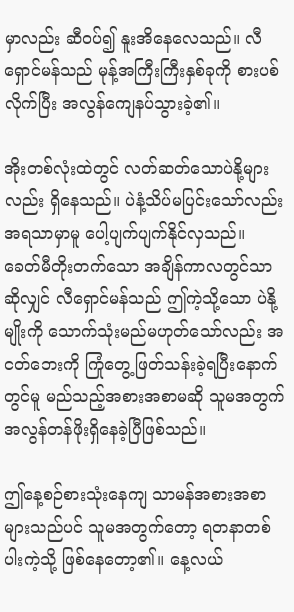မှာလည်း ဆီဝပ်၍ နူးအိနေလေသည်။ လီရှောင်မန်သည် မုန့်အကြီးကြီးနှစ်ခုကို စားပစ်လိုက်ပြီး အလွန်ကျေနပ်သွားခဲ့၏။

အိုးတစ်လုံးထဲတွင် လတ်ဆတ်သောပဲနို့များလည်း ရှိနေသည်။ ပဲနံ့သိပ်မပြင်းသော်လည်း အရသာမှာမူ ပေါ့ပျက်ပျက်နိုင်လှသည်။ ခေတ်မီတိုးတက်သော အချိန်ကာလတွင်သာဆိုလျှင် လီရှောင်မန်သည် ဤကဲ့သို့သော ပဲနို့မျိုးကို သောက်သုံးမည်မဟုတ်သော်လည်း အငတ်ဘေးကို ကြုံတွေ့ဖြတ်သန်းခဲ့ရပြီးနောက်တွင်မူ မည်သည့်အစားအစာမဆို သူမအတွက် အလွန်တန်ဖိုးရှိနေခဲ့ပြီဖြစ်သည်။

ဤနေ့စဉ်စားသုံးနေကျ သာမန်အစားအစာများသည်ပင် သူမအတွက်တော့ ရတနာတစ်ပါးကဲ့သို့ ဖြစ်နေတော့၏။ နေ့လယ်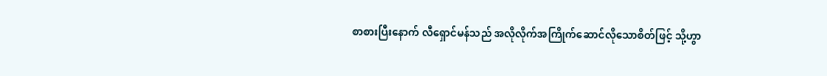စာစားပြီးနောက် လီရှောင်မန်သည် အလိုလိုက်အကြိုက်ဆောင်လိုသောစိတ်ဖြင့် သို့ဟွာ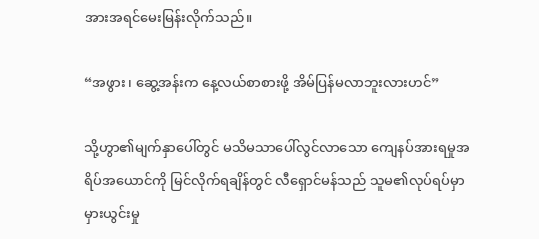အားအရင်မေးမြန်းလိုက်သည်။

“အဖွား၊ ဆွေ့အန်းက နေ့လယ်စာစားဖို့ အိမ်ပြန်မလာဘူးလားဟင်”

သို့ဟွာ၏မျက်နှာပေါ်တွင် မသိမသာပေါ်လွင်လာသော ကျေနပ်အားရမှုအရိပ်အယောင်ကို မြင်လိုက်ရချိန်တွင် လီရှောင်မန်သည် သူမ၏လုပ်ရပ်မှာ မှားယွင်းမှု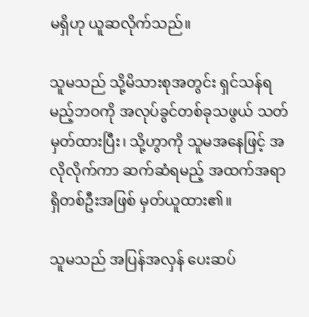မရှိဟု ယူဆလိုက်သည်။

သူမသည် သို့မိသားစုအတွင်း ရှင်သန်ရမည့်ဘဝကို အလုပ်ခွင်တစ်ခုသဖွယ် သတ်မှတ်ထားပြီး၊ သို့ဟွာကို သူမအနေဖြင့် အလိုလိုက်ကာ ဆက်ဆံရမည့် အထက်အရာရှိတစ်ဦးအဖြစ် မှတ်ယူထား၏။

သူမသည် အပြန်အလှန် ပေးဆပ်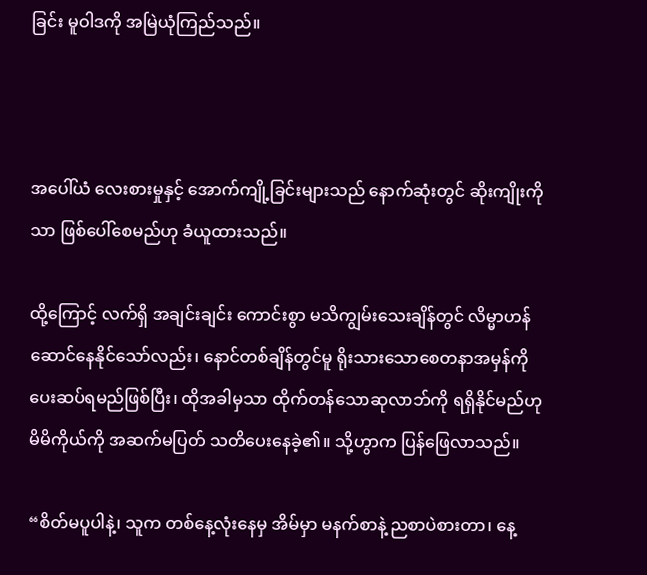ခြင်း မူဝါဒကို အမြဲယုံကြည်သည်။



အပေါ်ယံ လေးစားမှုနှင့် အောက်ကျို့ခြင်းများသည် နောက်ဆုံးတွင် ဆိုးကျိုးကိုသာ ဖြစ်ပေါ်စေမည်ဟု ခံယူထားသည်။

ထို့ကြောင့် လက်ရှိ အချင်းချင်း ကောင်းစွာ မသိကျွမ်းသေးချိန်တွင် လိမ္မာဟန်ဆောင်နေနိုင်သော်လည်း၊ နောင်တစ်ချိန်တွင်မူ ရိုးသားသောစေတနာအမှန်ကို ပေးဆပ်ရမည်ဖြစ်ပြီး၊ ထိုအခါမှသာ ထိုက်တန်သောဆုလာဘ်ကို ရရှိနိုင်မည်ဟု မိမိကိုယ်ကို အဆက်မပြတ် သတိပေးနေခဲ့၏။ သို့ဟွာက ပြန်ဖြေလာသည်။

“စိတ်မပူပါနဲ့၊ သူက တစ်နေ့လုံးနေမှ အိမ်မှာ မနက်စာနဲ့ ညစာပဲစားတာ၊ နေ့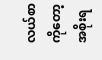လယ်စာကိုတော့ အစိုးရ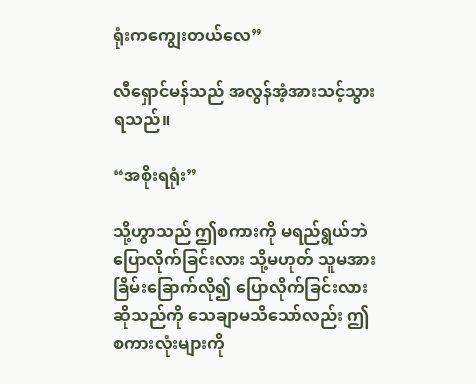ရုံးကကျွေးတယ်လေ”

လီရှောင်မန်သည် အလွန်အံ့အားသင့်သွားရသည်။

“အစိုးရရုံး”

သို့ဟွာသည် ဤစကားကို မရည်ရွယ်ဘဲ ပြောလိုက်ခြင်းလား သို့မဟုတ် သူမအား ခြိမ်းခြောက်လို၍ ပြောလိုက်ခြင်းလား ဆိုသည်ကို သေချာမသိသော်လည်း ဤစကားလုံးများကို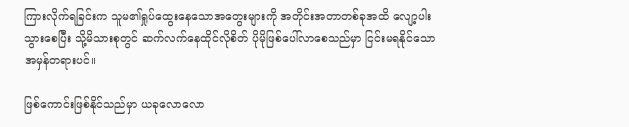ကြားလိုက်ရခြင်းက သူမ၏ရှုပ်ထွေးနေသောအတွေးများကို အတိုင်းအတာတစ်ခုအထိ လျော့ပါးသွားစေပြီး သို့မိသားစုတွင် ဆက်လက်နေထိုင်လိုစိတ် ပိုမိုဖြစ်ပေါ်လာစေသည်မှာ ငြင်းမရနိုင်သော အမှန်တရားပင်။

ဖြစ်ကောင်းဖြစ်နိုင်သည်မှာ ယခုလောလော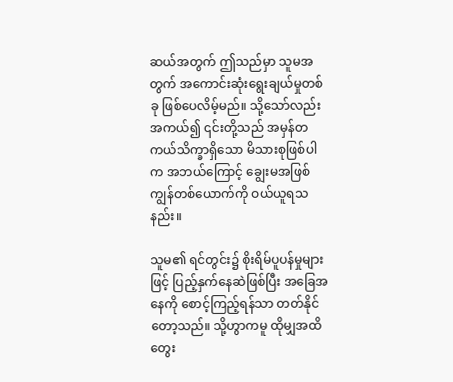ဆယ်အတွက် ဤသည်မှာ သူမအတွက် အကောင်းဆုံးရွေးချယ်မှုတစ်ခု ဖြစ်ပေလိမ့်မည်။ သို့သော်လည်း အကယ်၍ ၎င်းတို့သည် အမှန်တကယ်သိက္ခာရှိသော မိသားစုဖြစ်ပါက အဘယ်ကြောင့် ချွေးမအဖြစ် ကျွန်တစ်ယောက်ကို ဝယ်ယူရသနည်း။

သူမ၏ ရင်တွင်း၌ စိုးရိမ်ပူပန်မှုများဖြင့် ပြည့်နှက်နေဆဲဖြစ်ပြီး အခြေအနေကို စောင့်ကြည့်ရန်သာ တတ်နိုင်တော့သည်။ သို့ဟွာကမူ ထိုမျှအထိ တွေး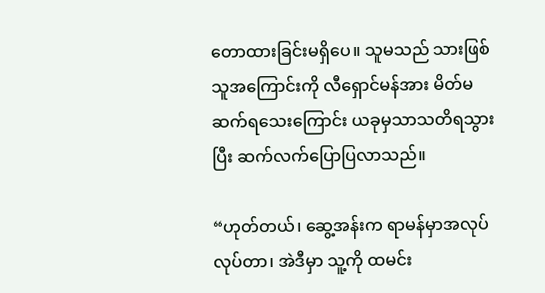တောထားခြင်းမရှိပေ။ သူမသည် သားဖြစ်သူအကြောင်းကို လီရှောင်မန်အား မိတ်မဆက်ရသေးကြောင်း ယခုမှသာသတိရသွားပြီး ဆက်လက်ပြောပြလာသည်။

“ဟုတ်တယ်၊ ဆွေ့အန်းက ရာမန်မှာအလုပ်လုပ်တာ၊ အဲဒီမှာ သူ့ကို ထမင်း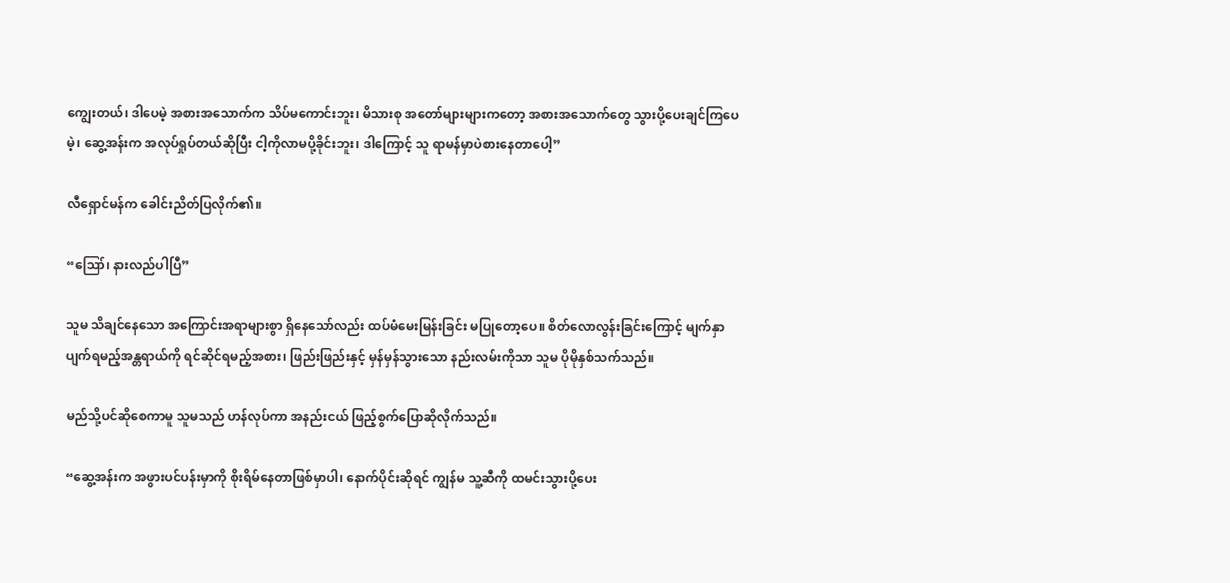ကျွေးတယ်၊ ဒါပေမဲ့ အစားအသောက်က သိပ်မကောင်းဘူး၊ မိသားစု အတော်များများကတော့ အစားအသောက်တွေ သွားပို့ပေးချင်ကြပေမဲ့၊ ဆွေ့အန်းက အလုပ်ရှုပ်တယ်ဆိုပြီး ငါ့ကိုလာမပို့ခိုင်းဘူး၊ ဒါကြောင့် သူ ရာမန်မှာပဲစားနေတာပေါ့”

လီရှောင်မန်က ခေါင်းညိတ်ပြလိုက်၏။

“ဪ၊ နားလည်ပါပြီ”

သူမ သိချင်နေသော အကြောင်းအရာများစွာ ရှိနေသော်လည်း ထပ်မံမေးမြန်းခြင်း မပြုတော့ပေ။ စိတ်လောလွန်းခြင်းကြောင့် မျက်နှာပျက်ရမည့်အန္တရာယ်ကို ရင်ဆိုင်ရမည့်အစား၊ ဖြည်းဖြည်းနှင့် မှန်မှန်သွားသော နည်းလမ်းကိုသာ သူမ ပိုမိုနှစ်သက်သည်။

မည်သို့ပင်ဆိုစေကာမူ သူမသည် ဟန်လုပ်ကာ အနည်းငယ် ဖြည့်စွက်ပြောဆိုလိုက်သည်။

“ဆွေ့အန်းက အဖွားပင်ပန်းမှာကို စိုးရိမ်နေတာဖြစ်မှာပါ၊ နောက်ပိုင်းဆိုရင် ကျွန်မ သူ့ဆီကို ထမင်းသွားပို့ပေး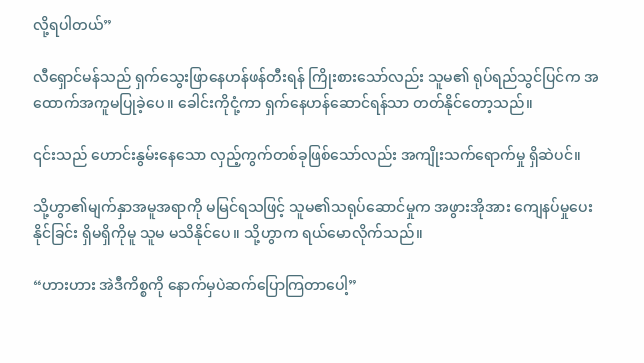လို့ရပါတယ်”

လီရှောင်မန်သည် ရှက်သွေးဖြာနေဟန်ဖန်တီးရန် ကြိုးစားသော်လည်း သူမ၏ ရုပ်ရည်သွင်ပြင်က အထောက်အကူမပြုခဲ့ပေ။ ခေါင်းကိုငုံ့ကာ ရှက်နေဟန်ဆောင်ရန်သာ တတ်နိုင်တော့သည်။

၎င်းသည် ဟောင်းနွမ်းနေသော လှည့်ကွက်တစ်ခုဖြစ်သော်လည်း အကျိုးသက်ရောက်မှု ရှိဆဲပင်။

သို့ဟွာ၏မျက်နှာအမူအရာကို မမြင်ရသဖြင့် သူမ၏သရုပ်ဆောင်မှုက အဖွားအိုအား ကျေနပ်မှုပေးနိုင်ခြင်း ရှိမရှိကိုမူ သူမ မသိနိုင်ပေ။ သို့ဟွာက ရယ်မောလိုက်သည်။

“ဟားဟား အဲဒီကိစ္စကို နောက်မှပဲဆက်ပြောကြတာပေါ့”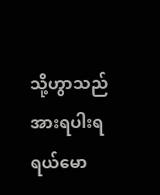သို့ဟွာသည် အားရပါးရရယ်မော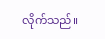လိုက်သည်။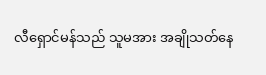လီရှောင်မန်သည် သူမအား အချိုသတ်နေ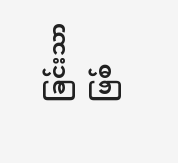ခြင်းသာဖြစ်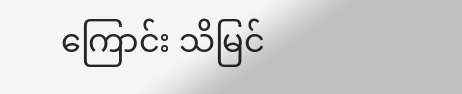ကြောင်း သိမြင်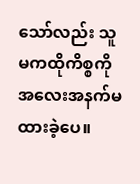သော်လည်း သူမကထိုကိစ္စကို အလေးအနက်မထားခဲ့ပေ။